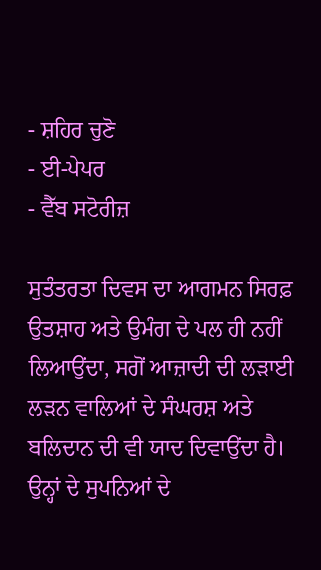- ਸ਼ਹਿਰ ਚੁਣੋ
- ਈ-ਪੇਪਰ
- ਵੈੱਬ ਸਟੋਰੀਜ਼

ਸੁਤੰਤਰਤਾ ਦਿਵਸ ਦਾ ਆਗਮਨ ਸਿਰਫ਼ ਉਤਸ਼ਾਹ ਅਤੇ ਉਮੰਗ ਦੇ ਪਲ ਹੀ ਨਹੀਂ ਲਿਆਉਂਦਾ, ਸਗੋਂ ਆਜ਼ਾਦੀ ਦੀ ਲੜਾਈ ਲੜਨ ਵਾਲਿਆਂ ਦੇ ਸੰਘਰਸ਼ ਅਤੇ ਬਲਿਦਾਨ ਦੀ ਵੀ ਯਾਦ ਦਿਵਾਉਂਦਾ ਹੈ। ਉਨ੍ਹਾਂ ਦੇ ਸੁਪਨਿਆਂ ਦੇ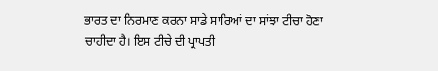ਭਾਰਤ ਦਾ ਨਿਰਮਾਣ ਕਰਨਾ ਸਾਡੇ ਸਾਰਿਆਂ ਦਾ ਸਾਂਝਾ ਟੀਚਾ ਹੋਣਾ ਚਾਹੀਦਾ ਹੈ। ਇਸ ਟੀਚੇ ਦੀ ਪ੍ਰਾਪਤੀ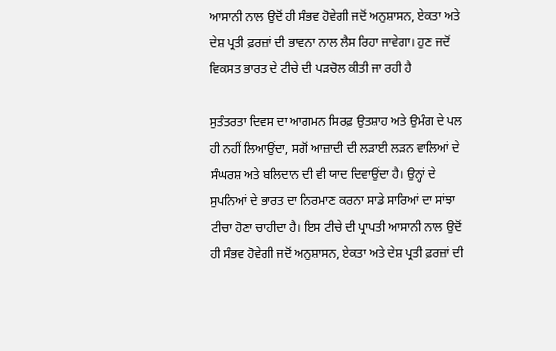ਆਸਾਨੀ ਨਾਲ ਉਦੋਂ ਹੀ ਸੰਭਵ ਹੋਵੇਗੀ ਜਦੋਂ ਅਨੁਸ਼ਾਸਨ, ਏਕਤਾ ਅਤੇ ਦੇਸ਼ ਪ੍ਰਤੀ ਫ਼ਰਜ਼ਾਂ ਦੀ ਭਾਵਨਾ ਨਾਲ ਲੈਸ ਰਿਹਾ ਜਾਵੇਗਾ। ਹੁਣ ਜਦੋਂ ਵਿਕਸਤ ਭਾਰਤ ਦੇ ਟੀਚੇ ਦੀ ਪੜਚੋਲ ਕੀਤੀ ਜਾ ਰਹੀ ਹੈ

ਸੁਤੰਤਰਤਾ ਦਿਵਸ ਦਾ ਆਗਮਨ ਸਿਰਫ਼ ਉਤਸ਼ਾਹ ਅਤੇ ਉਮੰਗ ਦੇ ਪਲ ਹੀ ਨਹੀਂ ਲਿਆਉਂਦਾ, ਸਗੋਂ ਆਜ਼ਾਦੀ ਦੀ ਲੜਾਈ ਲੜਨ ਵਾਲਿਆਂ ਦੇ ਸੰਘਰਸ਼ ਅਤੇ ਬਲਿਦਾਨ ਦੀ ਵੀ ਯਾਦ ਦਿਵਾਉਂਦਾ ਹੈ। ਉਨ੍ਹਾਂ ਦੇ ਸੁਪਨਿਆਂ ਦੇ ਭਾਰਤ ਦਾ ਨਿਰਮਾਣ ਕਰਨਾ ਸਾਡੇ ਸਾਰਿਆਂ ਦਾ ਸਾਂਝਾ ਟੀਚਾ ਹੋਣਾ ਚਾਹੀਦਾ ਹੈ। ਇਸ ਟੀਚੇ ਦੀ ਪ੍ਰਾਪਤੀ ਆਸਾਨੀ ਨਾਲ ਉਦੋਂ ਹੀ ਸੰਭਵ ਹੋਵੇਗੀ ਜਦੋਂ ਅਨੁਸ਼ਾਸਨ, ਏਕਤਾ ਅਤੇ ਦੇਸ਼ ਪ੍ਰਤੀ ਫ਼ਰਜ਼ਾਂ ਦੀ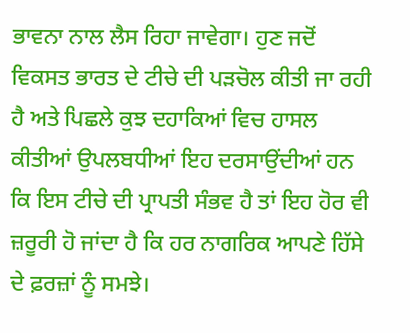ਭਾਵਨਾ ਨਾਲ ਲੈਸ ਰਿਹਾ ਜਾਵੇਗਾ। ਹੁਣ ਜਦੋਂ ਵਿਕਸਤ ਭਾਰਤ ਦੇ ਟੀਚੇ ਦੀ ਪੜਚੋਲ ਕੀਤੀ ਜਾ ਰਹੀ ਹੈ ਅਤੇ ਪਿਛਲੇ ਕੁਝ ਦਹਾਕਿਆਂ ਵਿਚ ਹਾਸਲ ਕੀਤੀਆਂ ਉਪਲਬਧੀਆਂ ਇਹ ਦਰਸਾਉਂਦੀਆਂ ਹਨ ਕਿ ਇਸ ਟੀਚੇ ਦੀ ਪ੍ਰਾਪਤੀ ਸੰਭਵ ਹੈ ਤਾਂ ਇਹ ਹੋਰ ਵੀ ਜ਼ਰੂਰੀ ਹੋ ਜਾਂਦਾ ਹੈ ਕਿ ਹਰ ਨਾਗਰਿਕ ਆਪਣੇ ਹਿੱਸੇ ਦੇ ਫ਼ਰਜ਼ਾਂ ਨੂੰ ਸਮਝੇ।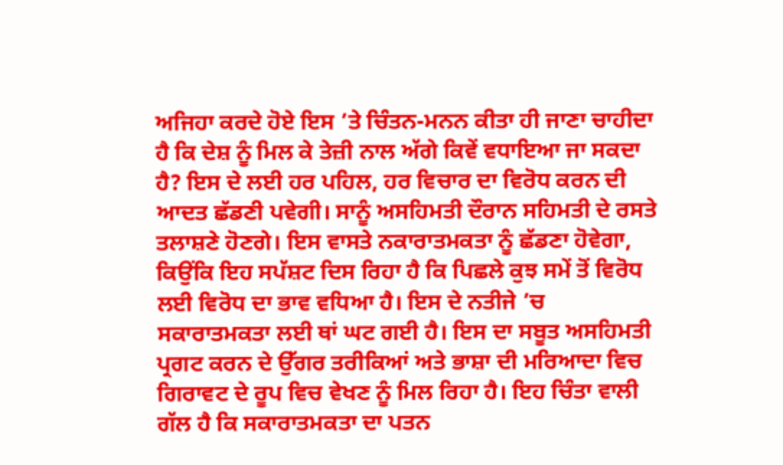ਅਜਿਹਾ ਕਰਦੇ ਹੋਏ ਇਸ ’ਤੇ ਚਿੰਤਨ-ਮਨਨ ਕੀਤਾ ਹੀ ਜਾਣਾ ਚਾਹੀਦਾ ਹੈ ਕਿ ਦੇਸ਼ ਨੂੰ ਮਿਲ ਕੇ ਤੇਜ਼ੀ ਨਾਲ ਅੱਗੇ ਕਿਵੇਂ ਵਧਾਇਆ ਜਾ ਸਕਦਾ ਹੈ? ਇਸ ਦੇ ਲਈ ਹਰ ਪਹਿਲ, ਹਰ ਵਿਚਾਰ ਦਾ ਵਿਰੋਧ ਕਰਨ ਦੀ ਆਦਤ ਛੱਡਣੀ ਪਵੇਗੀ। ਸਾਨੂੰ ਅਸਹਿਮਤੀ ਦੌਰਾਨ ਸਹਿਮਤੀ ਦੇ ਰਸਤੇ ਤਲਾਸ਼ਣੇ ਹੋਣਗੇ। ਇਸ ਵਾਸਤੇ ਨਕਾਰਾਤਮਕਤਾ ਨੂੰ ਛੱਡਣਾ ਹੋਵੇਗਾ, ਕਿਉਂਕਿ ਇਹ ਸਪੱਸ਼ਟ ਦਿਸ ਰਿਹਾ ਹੈ ਕਿ ਪਿਛਲੇ ਕੁਝ ਸਮੇਂ ਤੋਂ ਵਿਰੋਧ ਲਈ ਵਿਰੋਧ ਦਾ ਭਾਵ ਵਧਿਆ ਹੈ। ਇਸ ਦੇ ਨਤੀਜੇ ’ਚ ਸਕਾਰਾਤਮਕਤਾ ਲਈ ਥਾਂ ਘਟ ਗਈ ਹੈ। ਇਸ ਦਾ ਸਬੂਤ ਅਸਹਿਮਤੀ ਪ੍ਰਗਟ ਕਰਨ ਦੇ ਉੱਗਰ ਤਰੀਕਿਆਂ ਅਤੇ ਭਾਸ਼ਾ ਦੀ ਮਰਿਆਦਾ ਵਿਚ ਗਿਰਾਵਟ ਦੇ ਰੂਪ ਵਿਚ ਵੇਖਣ ਨੂੰ ਮਿਲ ਰਿਹਾ ਹੈ। ਇਹ ਚਿੰਤਾ ਵਾਲੀ ਗੱਲ ਹੈ ਕਿ ਸਕਾਰਾਤਮਕਤਾ ਦਾ ਪਤਨ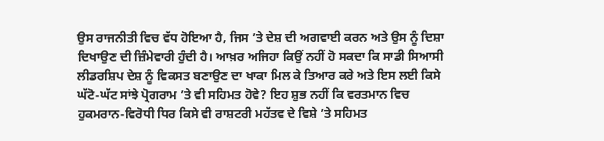ਉਸ ਰਾਜਨੀਤੀ ਵਿਚ ਵੱਧ ਹੋਇਆ ਹੈ, ਜਿਸ ’ਤੇ ਦੇਸ਼ ਦੀ ਅਗਵਾਈ ਕਰਨ ਅਤੇ ਉਸ ਨੂੰ ਦਿਸ਼ਾ ਦਿਖਾਉਣ ਦੀ ਜ਼ਿੰਮੇਵਾਰੀ ਹੁੰਦੀ ਹੈ। ਆਖ਼ਰ ਅਜਿਹਾ ਕਿਉਂ ਨਹੀਂ ਹੋ ਸਕਦਾ ਕਿ ਸਾਡੀ ਸਿਆਸੀ ਲੀਡਰਸ਼ਿਪ ਦੇਸ਼ ਨੂੰ ਵਿਕਸਤ ਬਣਾਉਣ ਦਾ ਖਾਕਾ ਮਿਲ ਕੇ ਤਿਆਰ ਕਰੇ ਅਤੇ ਇਸ ਲਈ ਕਿਸੇ ਘੱਟੋ-ਘੱਟ ਸਾਂਝੇ ਪ੍ਰੋਗਰਾਮ ’ਤੇ ਵੀ ਸਹਿਮਤ ਹੋਵੇ? ਇਹ ਸ਼ੁਭ ਨਹੀਂ ਕਿ ਵਰਤਮਾਨ ਵਿਚ ਹੁਕਮਰਾਨ-ਵਿਰੋਧੀ ਧਿਰ ਕਿਸੇ ਵੀ ਰਾਸ਼ਟਰੀ ਮਹੱਤਵ ਦੇ ਵਿਸ਼ੇ ’ਤੇ ਸਹਿਮਤ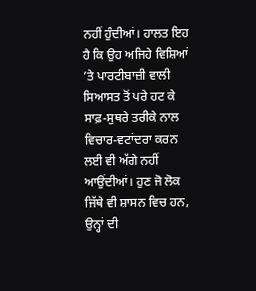ਨਹੀਂ ਹੁੰਦੀਆਂ। ਹਾਲਤ ਇਹ ਹੈ ਕਿ ਉਹ ਅਜਿਹੇ ਵਿਸ਼ਿਆਂ ’ਤੇ ਪਾਰਟੀਬਾਜ਼ੀ ਵਾਲੀ ਸਿਆਸਤ ਤੋਂ ਪਰੇ ਹਟ ਕੇ ਸਾਫ਼-ਸੁਥਰੇ ਤਰੀਕੇ ਨਾਲ ਵਿਚਾਰ-ਵਟਾਂਦਰਾ ਕਰਨ ਲਈ ਵੀ ਅੱਗੇ ਨਹੀਂ ਆਉਂਦੀਆਂ। ਹੁਣ ਜੋ ਲੋਕ ਜਿੱਥੇ ਵੀ ਸ਼ਾਸਨ ਵਿਚ ਹਨ, ਉਨ੍ਹਾਂ ਦੀ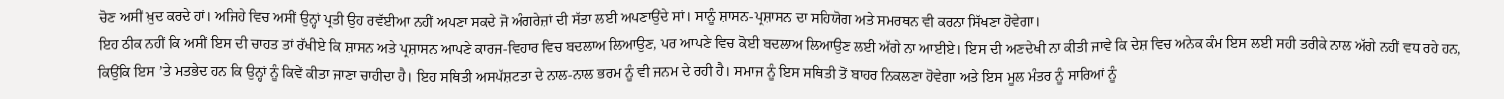ਚੋਣ ਅਸੀਂ ਖ਼ੁਦ ਕਰਦੇ ਹਾਂ। ਅਜਿਹੇ ਵਿਚ ਅਸੀਂ ਉਨ੍ਹਾਂ ਪ੍ਰਤੀ ਉਹ ਰਵੱਈਆ ਨਹੀਂ ਅਪਣਾ ਸਕਦੇ ਜੋ ਅੰਗਰੇਜ਼ਾਂ ਦੀ ਸੱਤਾ ਲਈ ਅਪਣਾਉਂਦੇ ਸਾਂ। ਸਾਨੂੰ ਸ਼ਾਸਨ-ਪ੍ਰਸ਼ਾਸਨ ਦਾ ਸਹਿਯੋਗ ਅਤੇ ਸਮਰਥਨ ਵੀ ਕਰਨਾ ਸਿੱਖਣਾ ਹੋਵੇਗਾ।
ਇਹ ਠੀਕ ਨਹੀਂ ਕਿ ਅਸੀਂ ਇਸ ਦੀ ਚਾਹਤ ਤਾਂ ਰੱਖੀਏ ਕਿ ਸ਼ਾਸਨ ਅਤੇ ਪ੍ਰਸ਼ਾਸਨ ਆਪਣੇ ਕਾਰਜ-ਵਿਹਾਰ ਵਿਚ ਬਦਲਾਅ ਲਿਆਉਣ, ਪਰ ਆਪਣੇ ਵਿਚ ਕੋਈ ਬਦਲਾਅ ਲਿਆਉਣ ਲਈ ਅੱਗੇ ਨਾ ਆਈਏ। ਇਸ ਦੀ ਅਣਦੇਖੀ ਨਾ ਕੀਤੀ ਜਾਵੇ ਕਿ ਦੇਸ਼ ਵਿਚ ਅਨੇਕ ਕੰਮ ਇਸ ਲਈ ਸਹੀ ਤਰੀਕੇ ਨਾਲ ਅੱਗੇ ਨਹੀਂ ਵਧ ਰਹੇ ਹਨ, ਕਿਉਂਕਿ ਇਸ ’ਤੇ ਮਤਭੇਦ ਹਨ ਕਿ ਉਨ੍ਹਾਂ ਨੂੰ ਕਿਵੇਂ ਕੀਤਾ ਜਾਣਾ ਚਾਹੀਦਾ ਹੈ। ਇਹ ਸਥਿਤੀ ਅਸਪੱਸ਼ਟਤਾ ਦੇ ਨਾਲ-ਨਾਲ ਭਰਮ ਨੂੰ ਵੀ ਜਨਮ ਦੇ ਰਹੀ ਹੈ। ਸਮਾਜ ਨੂੰ ਇਸ ਸਥਿਤੀ ਤੋਂ ਬਾਹਰ ਨਿਕਲਣਾ ਹੋਵੇਗਾ ਅਤੇ ਇਸ ਮੂਲ ਮੰਤਰ ਨੂੰ ਸਾਰਿਆਂ ਨੂੰ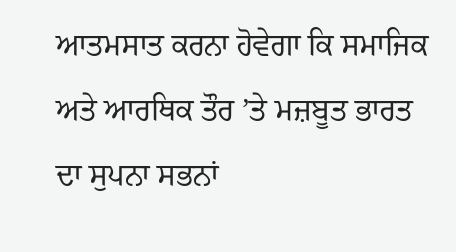ਆਤਮਸਾਤ ਕਰਨਾ ਹੋਵੇਗਾ ਕਿ ਸਮਾਜਿਕ ਅਤੇ ਆਰਥਿਕ ਤੌਰ ’ਤੇ ਮਜ਼ਬੂਤ ਭਾਰਤ ਦਾ ਸੁਪਨਾ ਸਭਨਾਂ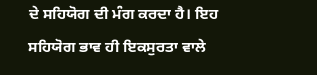ਦੇ ਸਹਿਯੋਗ ਦੀ ਮੰਗ ਕਰਦਾ ਹੈ। ਇਹ ਸਹਿਯੋਗ ਭਾਵ ਹੀ ਇਕਸੁਰਤਾ ਵਾਲੇ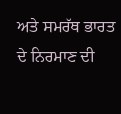ਅਤੇ ਸਮਰੱਥ ਭਾਰਤ ਦੇ ਨਿਰਮਾਣ ਦੀ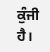ਕੁੰਜੀ ਹੈ।